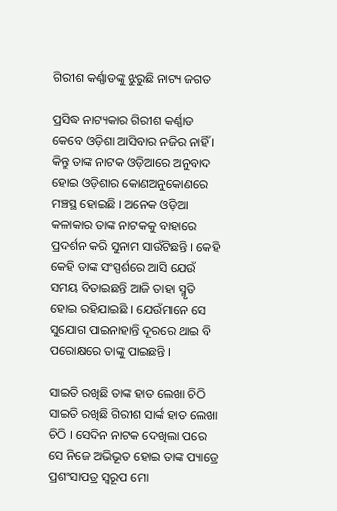ଗିରୀଶ କର୍ଣ୍ଣାଡଙ୍କୁ ଝୁରୁଛି ନାଟ୍ୟ ଜଗତ

ପ୍ରସିଦ୍ଧ ନାଟ୍ୟକାର ଗିରୀଶ କର୍ଣ୍ଣାଡ କେବେ ଓଡ଼ିଶା ଆସିବାର ନଜିର ନାହିଁ । କିନ୍ତୁ ତାଙ୍କ ନାଟକ ଓଡ଼ିଆରେ ଅନୁବାଦ ହୋଇ ଓଡ଼ିଶାର କୋଣଅନୁକୋଣରେ ମଞ୍ଚସ୍ଥ ହୋଇଛି । ଅନେକ ଓଡ଼ିଆ କଳାକାର ତାଙ୍କ ନାଟକକୁ ବାହାରେ ପ୍ରଦର୍ଶନ କରି ସୁନାମ ସାଉଁଟିଛନ୍ତି । କେହି କେହି ତାଙ୍କ ସଂସ୍ପର୍ଶରେ ଆସି ଯେଉଁ ସମୟ ବିତାଇଛନ୍ତି ଆଜି ତାହା ସ୍ମୃତି ହୋଇ ରହିଯାଇଛି । ଯେଉଁମାନେ ସେ ସୁଯୋଗ ପାଇନାହାନ୍ତି ଦୂରରେ ଥାଇ ବି ପରୋକ୍ଷରେ ତାଙ୍କୁ ପାଇଛନ୍ତି ।

ସାଇତି ରଖିଛି ତାଙ୍କ ହାତ ଲେଖା ଚିଠି
ସାଇତି ରଖିଛି ଗିରୀଶ ସାର୍ଙ୍କ ହାତ ଲେଖା ଚିଠି । ସେଦିନ ନାଟକ ଦେଖିଲା ପରେ ସେ ନିଜେ ଅଭିଭୂତ ହୋଇ ତାଙ୍କ ପ୍ୟାଡ୍ରେ ପ୍ରଶଂସାପତ୍ର ସ୍ୱରୂପ ମୋ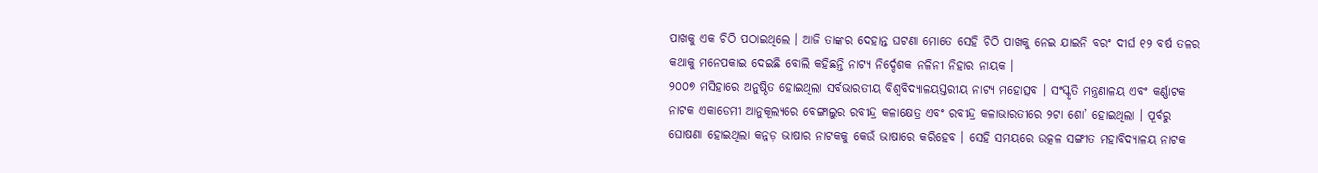ପାଖକୁ ଏକ ଚିଠି ପଠାଇଥିଲେ । ଆଜି ତାଙ୍କର ଦେହାନ୍ତ ଘଟଣା ମୋତେ ସେହି ଚିଠି ପାଖକୁ ନେଇ ଯାଇନି ବରଂ ଦୀର୍ଘ ୧୨ ବର୍ଷ ତଳର କଥାକୁ ମନେପକାଇ ଦେଇଛି ବୋଲି କହିଛନ୍ତି ନାଟ୍ୟ ନିର୍ଦ୍ଦେଶକ ନଳିନୀ ନିହାର ନାୟକ ।
୨୦୦୭ ମସିହାରେ ଅନୁଷ୍ଠିତ ହୋଇଥିଲା ସର୍ବଭାରତୀୟ ବିଶ୍ୱବିଦ୍ୟାଳୟସ୍ତରୀୟ ନାଟ୍ୟ ମହୋତ୍ସବ । ସଂସ୍କୃତି ମନ୍ତ୍ରଣାଳୟ ଏବଂ କର୍ଣ୍ଣାଟକ ନାଟକ ଏକାଡେମୀ ଆନୁକୂଲ୍ୟରେ ବେଙ୍ଗାଲୁର ରବୀନ୍ଦ୍ର କଳାକ୍ଷେତ୍ର ଏବଂ ରବୀନ୍ଦ୍ର କଳାଭାରତୀରେ ୨ଟା ଶୋ’ ହୋଇଥିଲା । ପୂର୍ବରୁ ଘୋଷଣା ହୋଇଥିଲା କନ୍ନଡ଼ ଭାଷାର ନାଟକକୁ କେଉଁ ଭାଷାରେ କରିହେବ । ସେହି ସମୟରେ ଉତ୍କଳ ସଙ୍ଗୀତ ମହାବିଦ୍ୟାଳୟ ନାଟକ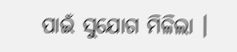ପାଇଁ ସୁଯୋଗ ମିଳିଲା ।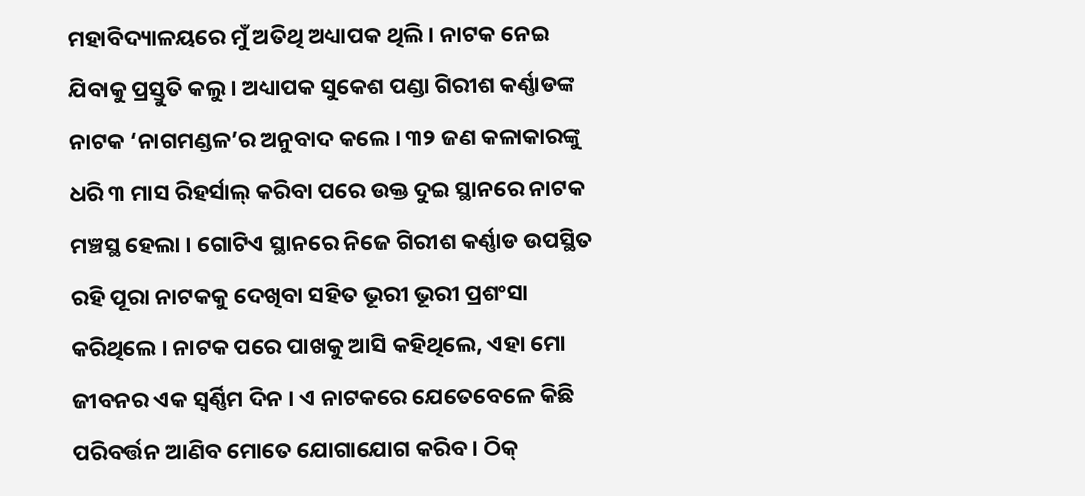ମହାବିଦ୍ୟାଳୟରେ ମୁଁ ଅତିଥି ଅଧ୍ୟାପକ ଥିଲି । ନାଟକ ନେଇ ଯିବାକୁ ପ୍ରସ୍ତୁତି କଲୁ । ଅଧ୍ୟାପକ ସୁକେଶ ପଣ୍ଡା ଗିରୀଶ କର୍ଣ୍ଣାଡଙ୍କ ନାଟକ ‘ନାଗମଣ୍ଡଳ’ର ଅନୁବାଦ କଲେ । ୩୨ ଜଣ କଳାକାରଙ୍କୁ ଧରି ୩ ମାସ ରିହର୍ସାଲ୍ କରିବା ପରେ ଉକ୍ତ ଦୁଇ ସ୍ଥାନରେ ନାଟକ ମଞ୍ଚସ୍ଥ ହେଲା । ଗୋଟିଏ ସ୍ଥାନରେ ନିଜେ ଗିରୀଶ କର୍ଣ୍ଣାଡ ଉପସ୍ଥିତ ରହି ପୂରା ନାଟକକୁ ଦେଖିବା ସହିତ ଭୂରୀ ଭୂରୀ ପ୍ରଶଂସା କରିଥିଲେ । ନାଟକ ପରେ ପାଖକୁ ଆସି କହିଥିଲେ, ଏହା ମୋ ଜୀବନର ଏକ ସ୍ୱର୍ଣ୍ଣିମ ଦିନ । ଏ ନାଟକରେ ଯେତେବେଳେ କିଛି ପରିବର୍ତ୍ତନ ଆଣିବ ମୋତେ ଯୋଗାଯୋଗ କରିବ । ଠିକ୍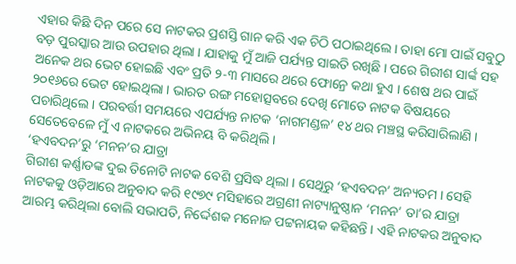ଏହାର କିଛି ଦିନ ପରେ ସେ ନାଟକର ପ୍ରଶସ୍ତି ଗାନ କରି ଏକ ଚିଠି ପଠାଇଥିଲେ । ତାହା ମୋ ପାଇଁ ସବୁଠୁ ବଡ଼ ପୁରସ୍କାର ଆଉ ଉପହାର ଥିଲା । ଯାହାକୁ ମୁଁ ଆଜି ପର୍ଯ୍ୟନ୍ତ ସାଇତି ରଖିଛି । ପରେ ଗିରୀଶ ସାର୍ଙ୍କ ସହ ଅନେକ ଥର ଭେଟ ହୋଇଛି ଏବଂ ପ୍ରତି ୨-୩ ମାସରେ ଥରେ ଫୋନ୍ରେ କଥା ହୁଏ । ଶେଷ ଥର ପାଇଁ ୨୦୧୬ରେ ଭେଟ ହୋଇଥିଲା । ଭାରତ ରଙ୍ଗ ମହୋତ୍ସବରେ ଦେଖି ମୋତେ ନାଟକ ବିଷୟରେ ପଚାରିଥିଲେ । ପରବର୍ତ୍ତୀ ସମୟରେ ଏପର୍ଯ୍ୟନ୍ତ ନାଟକ ‘ନାଗମଣ୍ଡଳ’ ୧୪ ଥର ମଞ୍ଚସ୍ଥ କରିସାରିଲାଣି । ସେତେବେଳେ ମୁଁ ଏ ନାଟକରେ ଅଭିନୟ ବି କରିଥିଲି ।
‘ହଏବଦନ’ରୁ ‘ମନନ’ର ଯାତ୍ରା
ଗିରୀଶ କର୍ଣ୍ଣାଡଙ୍କ ଦୁଇ ତିନୋଟି ନାଟକ ବେଶି ପ୍ରସିଦ୍ଧ ଥିଲା । ସେଥିରୁ ‘ହଏବଦନ’ ଅନ୍ୟତମ । ସେହି ନାଟକକୁ ଓଡ଼ିଆରେ ଅନୁବାଦ କରି ୧୯୭୯ ମସିହାରେ ଅଗ୍ରଣୀ ନାଟ୍ୟାନୁଷ୍ଠାନ ‘ମନନ’ ତା’ର ଯାତ୍ରା ଆରମ୍ଭ କରିଥିଲା ବୋଲି ସଭାପତି, ନିର୍ଦ୍ଦେଶକ ମନୋଜ ପଟ୍ଟନାୟକ କହିଛନ୍ତି । ଏହି ନାଟକର ଅନୁବାଦ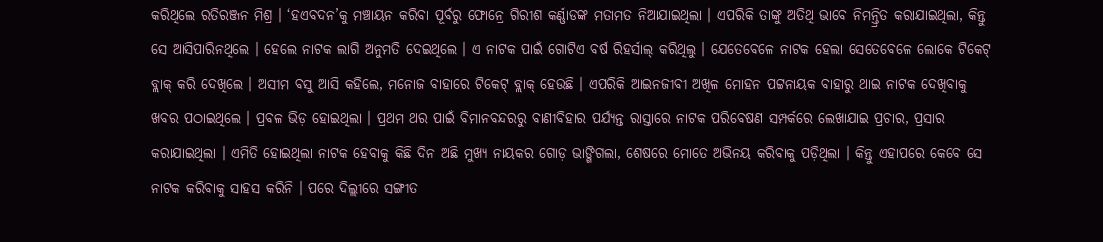କରିଥିଲେ ରତିରଞ୍ଜନ ମିଶ୍ର । ‘ହଏବଦନ’କୁ ମଞ୍ଚାୟନ କରିବା ପୂର୍ବରୁ ଫୋନ୍ରେ ଗିରୀଶ କର୍ଣ୍ଣାଡଙ୍କ ମତାମତ ନିଆଯାଇଥିଲା । ଏପରିକି ତାଙ୍କୁ ଅତିଥି ଭାବେ ନିମନ୍ତ୍ରିତ କରାଯାଇଥିଲା, କିନ୍ତୁ ସେ ଆସିପାରିନଥିଲେ । ହେଲେ ନାଟକ ଲାଗି ଅନୁମତି ଦେଇଥିଲେ । ଏ ନାଟକ ପାଇଁ ଗୋଟିଏ ବର୍ଷ ରିହର୍ସାଲ୍ କରିଥିଲୁ । ଯେତେବେଳେ ନାଟକ ହେଲା ସେତେବେଳେ ଲୋକେ ଟିକେଟ୍ ବ୍ଲାକ୍ କରି ଦେଖିଲେ । ଅସୀମ ବସୁ ଆସି କହିଲେ, ମନୋଜ ବାହାରେ ଟିକେଟ୍ ବ୍ଲାକ୍ ହେଉଛି । ଏପରିକି ଆଇନଜୀବୀ ଅଖିଳ ମୋହନ ପଟ୍ଟନାୟକ ବାହାରୁ ଥାଇ ନାଟକ ଦେଖିବାକୁ ଖବର ପଠାଇଥିଲେ । ପ୍ରବଳ ଭିଡ଼ ହୋଇଥିଲା । ପ୍ରଥମ ଥର ପାଇଁ ବିମାନବନ୍ଦରରୁ ବାଣୀବିହାର ପର୍ଯ୍ୟନ୍ତ ରାସ୍ତାରେ ନାଟକ ପରିବେଷଣ ସମ୍ପର୍କରେ ଲେଖାଯାଇ ପ୍ରଚାର, ପ୍ରସାର କରାଯାଇଥିଲା । ଏମିତି ହୋଇଥିଲା ନାଟକ ହେବାକୁ କିଛି ଦିନ ଅଛି ମୁଖ୍ୟ ନାୟକର ଗୋଡ଼ ଭାଙ୍ଗିଗଲା, ଶେଷରେ ମୋତେ ଅଭିନୟ କରିବାକୁ ପଡ଼ିଥିଲା । କିନ୍ତୁ ଏହାପରେ କେବେ ସେ ନାଟକ କରିବାକୁ ସାହସ କରିନି । ପରେ ଦିଲ୍ଲୀରେ ସଙ୍ଗୀତ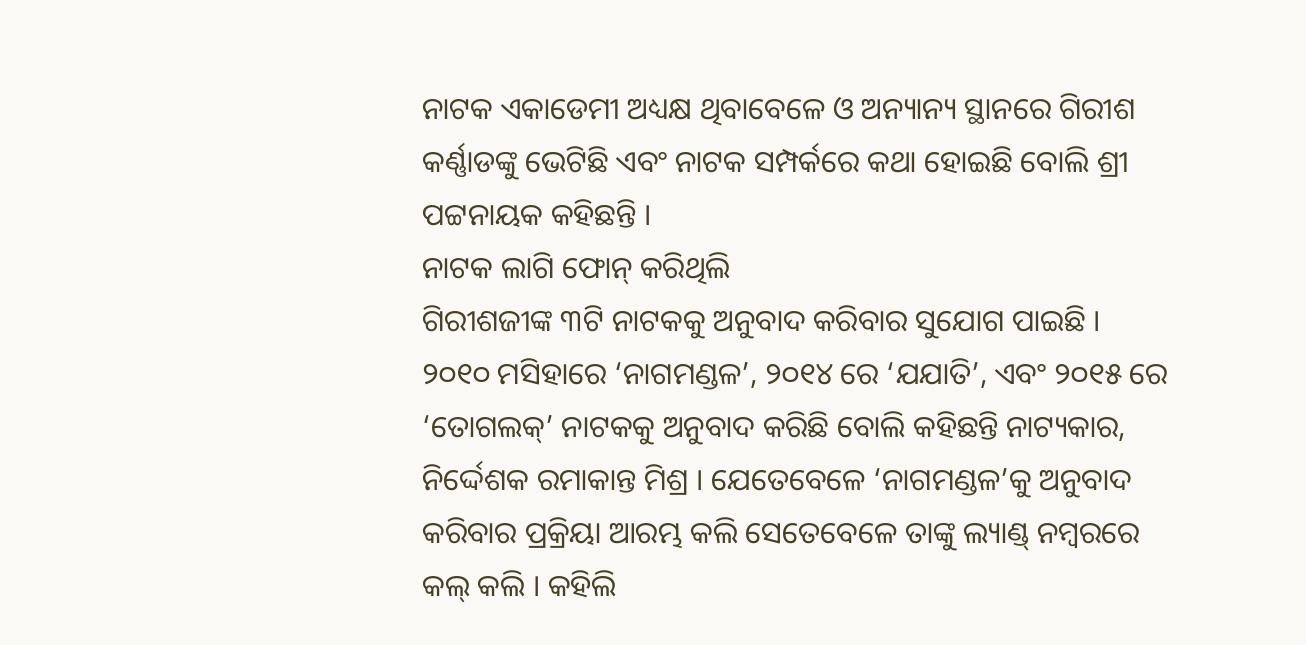ନାଟକ ଏକାଡେମୀ ଅଧ୍ୟକ୍ଷ ଥିବାବେଳେ ଓ ଅନ୍ୟାନ୍ୟ ସ୍ଥାନରେ ଗିରୀଶ କର୍ଣ୍ଣାଡଙ୍କୁ ଭେଟିଛି ଏବଂ ନାଟକ ସମ୍ପର୍କରେ କଥା ହୋଇଛି ବୋଲି ଶ୍ରୀ ପଟ୍ଟନାୟକ କହିଛନ୍ତି ।
ନାଟକ ଲାଗି ଫୋନ୍ କରିଥିଲି
ଗିରୀଶଜୀଙ୍କ ୩ଟି ନାଟକକୁ ଅନୁବାଦ କରିବାର ସୁଯୋଗ ପାଇଛି । ୨୦୧୦ ମସିହାରେ ‘ନାଗମଣ୍ଡଳ’, ୨୦୧୪ ରେ ‘ଯଯାତି’, ଏବଂ ୨୦୧୫ ରେ ‘ତୋଗଲକ୍’ ନାଟକକୁ ଅନୁବାଦ କରିଛି ବୋଲି କହିଛନ୍ତି ନାଟ୍ୟକାର, ନିର୍ଦ୍ଦେଶକ ରମାକାନ୍ତ ମିଶ୍ର । ଯେତେବେଳେ ‘ନାଗମଣ୍ଡଳ’କୁ ଅନୁବାଦ କରିବାର ପ୍ରକ୍ରିୟା ଆରମ୍ଭ କଲି ସେତେବେଳେ ତାଙ୍କୁ ଲ୍ୟାଣ୍ଡ୍ ନମ୍ବରରେ କଲ୍ କଲି । କହିଲି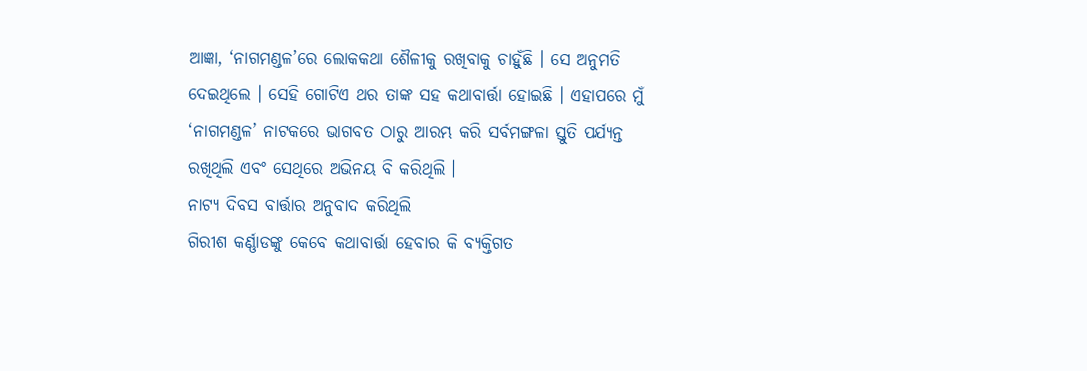ଆଜ୍ଞା, ‘ନାଗମଣ୍ଡଳ’ରେ ଲୋକକଥା ଶୈଳୀକୁ ରଖିବାକୁ ଚାହୁଁଛି । ସେ ଅନୁମତି ଦେଇଥିଲେ । ସେହି ଗୋଟିଏ ଥର ତାଙ୍କ ସହ କଥାବାର୍ତ୍ତା ହୋଇଛି । ଏହାପରେ ମୁଁ ‘ନାଗମଣ୍ଡଳ’ ନାଟକରେ ଭାଗବତ ଠାରୁ ଆରମ୍ଭ କରି ସର୍ବମଙ୍ଗଳା ସ୍ତୁତି ପର୍ଯ୍ୟନ୍ତ ରଖିଥିଲି ଏବଂ ସେଥିରେ ଅଭିନୟ ବି କରିଥିଲି ।
ନାଟ୍ୟ ଦିବସ ବାର୍ତ୍ତାର ଅନୁବାଦ କରିଥିଲି
ଗିରୀଶ କର୍ଣ୍ଣାଡଙ୍କୁ କେବେ କଥାବାର୍ତ୍ତା ହେବାର କି ବ୍ୟକ୍ତିଗତ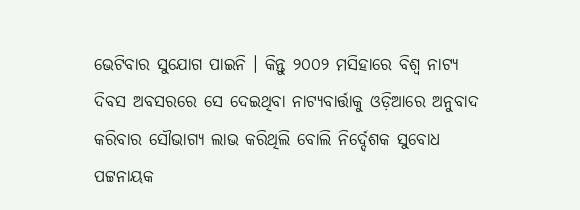ଭେଟିବାର ସୁଯୋଗ ପାଇନି । କିନ୍ତୁ ୨୦୦୨ ମସିହାରେ ବିଶ୍ୱ ନାଟ୍ୟ ଦିବସ ଅବସରରେ ସେ ଦେଇଥିବା ନାଟ୍ୟବାର୍ତ୍ତାକୁ ଓଡ଼ିଆରେ ଅନୁବାଦ କରିବାର ସୌଭାଗ୍ୟ ଲାଭ କରିଥିଲି ବୋଲି ନିର୍ଦ୍ଦେଶକ ସୁବୋଧ ପଟ୍ଟନାୟକ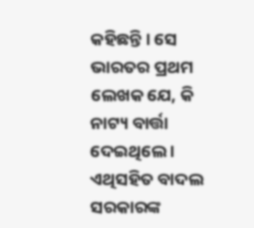କହିଛନ୍ତି । ସେ ଭାରତର ପ୍ରଥମ ଲେଖକ ଯେ, କି ନାଟ୍ୟ ବାର୍ତ୍ତା ଦେଇଥିଲେ । ଏଥିସହିତ ବାଦଲ ସରକାରଙ୍କ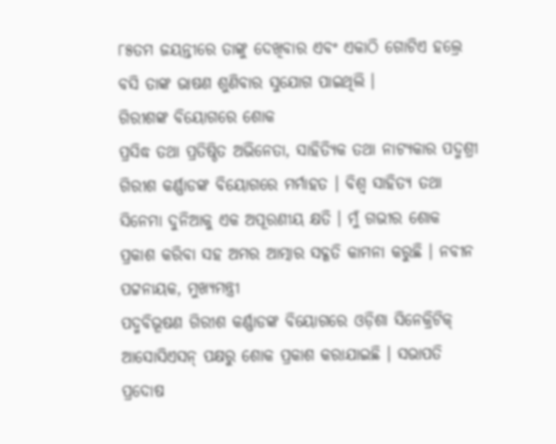୮୫ତମ ଜୟନ୍ତୀରେ ତାଙ୍କୁ ଦେଖିବାର ଏବଂ ଏକାଠି ଗୋଟିଏ ହଲ୍ରେ ବସି ତାଙ୍କ ଭାଷଣ ଶୁଣିବାର ସୁଯୋଗ ପାଇଥିଲି ।
ଗିରୀଶଙ୍କ ବିୟୋଗରେ ଶୋକ
ପ୍ରସିଦ୍ଧ ତଥା ପ୍ରତିଷ୍ଠିତ ଅଭିନେତା, ସାହିତ୍ୟିକ ତଥା ନାଟ୍ୟକାର ପଦ୍ମଶ୍ରୀ ଗିରୀଶ କର୍ଣ୍ଣାଡଙ୍କ ବିୟୋଗରେ ମର୍ମାହତ । ବିଶ୍ୱ ସାହିତ୍ୟ ତଥା ସିନେମା ଦୁନିଆକୁ ଏକ ଅପୂରଣୀୟ କ୍ଷତି । ମୁଁ ଗଭୀର ଶୋକ ପ୍ରକାଶ କରିବା ସହ ଅମର ଆତ୍ମାର ସଦ୍ଗତି କାମନା କରୁଛି । ନବୀନ ପଟ୍ଟନାୟକ, ମୁଖ୍ୟମନ୍ତ୍ରୀ
ପଦ୍ମବିଭୂଷଣ ଗିରୀଶ କର୍ଣ୍ଣାଡଙ୍କ ବିୟୋଗରେ ଓଡ଼ିଶା ସିନେକ୍ରିଟିକ୍ ଆସୋସିଏସନ୍ ପକ୍ଷରୁ ଶୋକ ପ୍ରକାଶ କରାଯାଇଛି । ସଭାପତି ପ୍ରଦୋଷ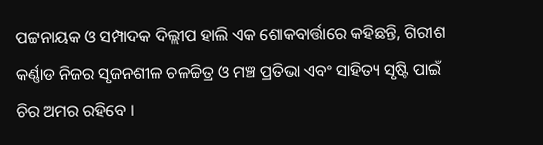ପଟ୍ଟନାୟକ ଓ ସମ୍ପାଦକ ଦିଲ୍ଲୀପ ହାଲି ଏକ ଶୋକବାର୍ତ୍ତାରେ କହିଛନ୍ତି, ଗିରୀଶ କର୍ଣ୍ଣାଡ ନିଜର ସୃଜନଶୀଳ ଚଳଚ୍ଚିତ୍ର ଓ ମଞ୍ଚ ପ୍ରତିଭା ଏବଂ ସାହିତ୍ୟ ସୃଷ୍ଟି ପାଇଁ ଚିର ଅମର ରହିବେ ।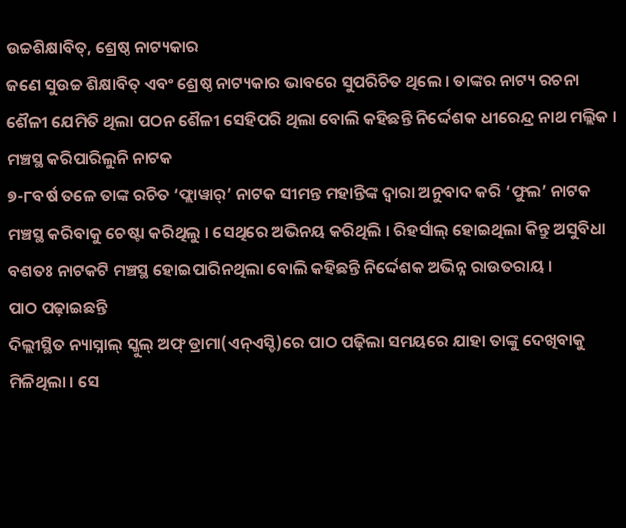ଉଚ୍ଚଶିକ୍ଷାବିତ୍, ଶ୍ରେଷ୍ଠ ନାଟ୍ୟକାର
ଜଣେ ସୁଉଚ୍ଚ ଶିକ୍ଷାବିତ୍ ଏବଂ ଶ୍ରେଷ୍ଠ ନାଟ୍ୟକାର ଭାବରେ ସୁପରିଚିତ ଥିଲେ । ତାଙ୍କର ନାଟ୍ୟ ରଚନା ଶୈଳୀ ଯେମିତି ଥିଲା ପଠନ ଶୈଳୀ ସେହିପରି ଥିଲା ବୋଲି କହିଛନ୍ତି ନିର୍ଦ୍ଦେଶକ ଧୀରେନ୍ଦ୍ର ନାଥ ମଲ୍ଲିକ ।
ମଞ୍ଚସ୍ଥ କରିପାରିଲୁନି ନାଟକ
୭-୮ବର୍ଷ ତଳେ ତାଙ୍କ ରଚିତ ‘ଫ୍ଲାୱାର୍’ ନାଟକ ସୀମନ୍ତ ମହାନ୍ତିଙ୍କ ଦ୍ୱାରା ଅନୁବାଦ କରି ‘ଫୁଲ’ ନାଟକ ମଞ୍ଚସ୍ଥ କରିବାକୁ ଚେଷ୍ଟା କରିଥିଲୁ । ସେଥିରେ ଅଭିନୟ କରିଥିଲି । ରିହର୍ସାଲ୍ ହୋଇଥିଲା କିନ୍ତୁ ଅସୁବିଧା ବଶତଃ ନାଟକଟି ମଞ୍ଚସ୍ଥ ହୋଇପାରିନଥିଲା ବୋଲି କହିଛନ୍ତି ନିର୍ଦ୍ଦେଶକ ଅଭିନ୍ନ ରାଉତରାୟ ।
ପାଠ ପଢ଼ାଇଛନ୍ତି
ଦିଲ୍ଲୀସ୍ଥିତ ନ୍ୟାସ୍ନାଲ୍ ସ୍କୁଲ୍ ଅଫ୍ ଡ୍ରାମା(ଏନ୍ଏସ୍ଡି)ରେ ପାଠ ପଢ଼ିଲା ସମୟରେ ଯାହା ତାଙ୍କୁ ଦେଖିବାକୁ ମିଳିଥିଲା । ସେ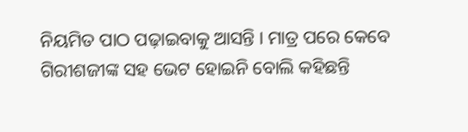ନିୟମିତ ପାଠ ପଢ଼ାଇବାକୁ ଆସନ୍ତି । ମାତ୍ର ପରେ କେବେ ଗିରୀଶଜୀଙ୍କ ସହ ଭେଟ ହୋଇନି ବୋଲି କହିଛନ୍ତି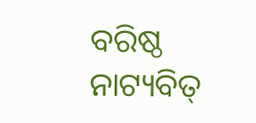ବରିଷ୍ଠ ନାଟ୍ୟବିତ୍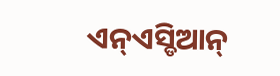ଏନ୍ଏସ୍ଡିଆନ୍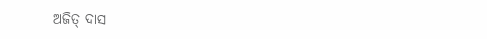ଅଜିତ୍ ଦାସ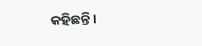କହିଛନ୍ତି ।